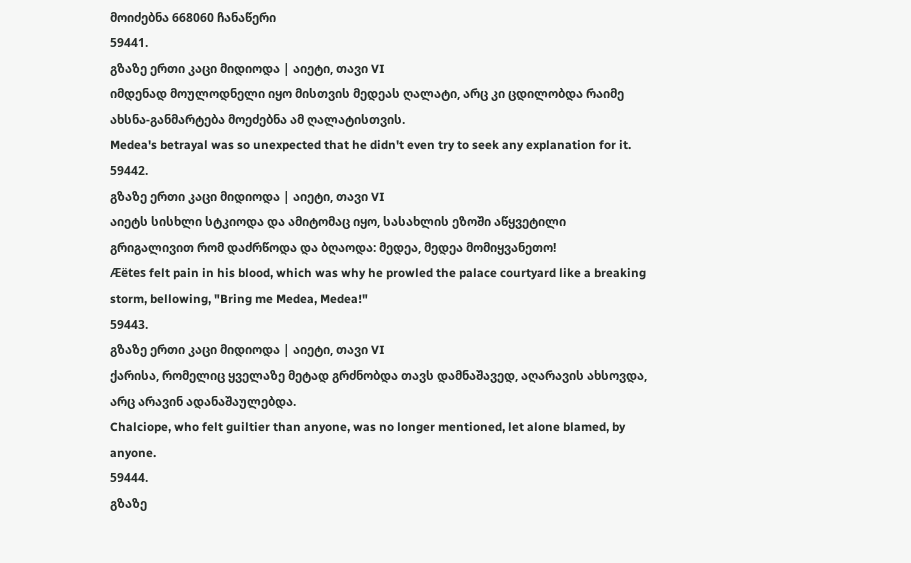მოიძებნა 668060 ჩანაწერი
59441.
გზაზე ერთი კაცი მიდიოდა | აიეტი, თავი VI
იმდენად მოულოდნელი იყო მისთვის მედეას ღალატი, არც კი ცდილობდა რაიმე ახსნა-განმარტება მოეძებნა ამ ღალატისთვის.
Medea's betrayal was so unexpected that he didn't even try to seek any explanation for it.
59442.
გზაზე ერთი კაცი მიდიოდა | აიეტი, თავი VI
აიეტს სისხლი სტკიოდა და ამიტომაც იყო, სასახლის ეზოში აწყვეტილი გრიგალივით რომ დაძრწოდა და ბღაოდა: მედეა, მედეა მომიყვანეთო!
Æëtes felt pain in his blood, which was why he prowled the palace courtyard like a breaking storm, bellowing, "Bring me Medea, Medea!"
59443.
გზაზე ერთი კაცი მიდიოდა | აიეტი, თავი VI
ქარისა, რომელიც ყველაზე მეტად გრძნობდა თავს დამნაშავედ, აღარავის ახსოვდა, არც არავინ ადანაშაულებდა.
Chalciope, who felt guiltier than anyone, was no longer mentioned, let alone blamed, by anyone.
59444.
გზაზე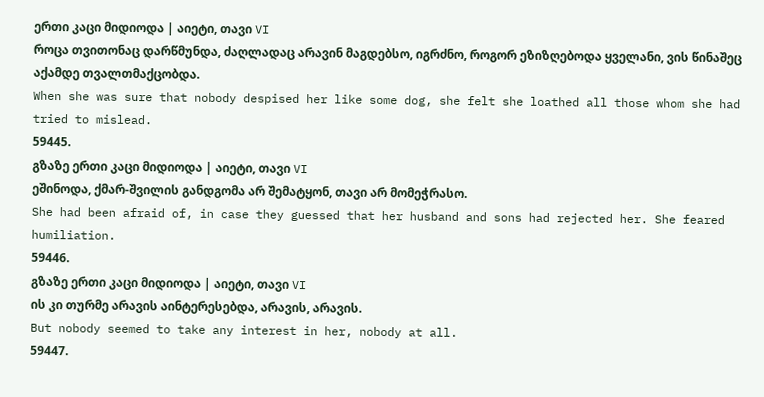ერთი კაცი მიდიოდა | აიეტი, თავი VI
როცა თვითონაც დარწმუნდა, ძაღლადაც არავინ მაგდებსო, იგრძნო, როგორ ეზიზღებოდა ყველანი, ვის წინაშეც აქამდე თვალთმაქცობდა.
When she was sure that nobody despised her like some dog, she felt she loathed all those whom she had tried to mislead.
59445.
გზაზე ერთი კაცი მიდიოდა | აიეტი, თავი VI
ეშინოდა, ქმარ-შვილის განდგომა არ შემატყონ, თავი არ მომეჭრასო.
She had been afraid of, in case they guessed that her husband and sons had rejected her. She feared humiliation.
59446.
გზაზე ერთი კაცი მიდიოდა | აიეტი, თავი VI
ის კი თურმე არავის აინტერესებდა, არავის, არავის.
But nobody seemed to take any interest in her, nobody at all.
59447.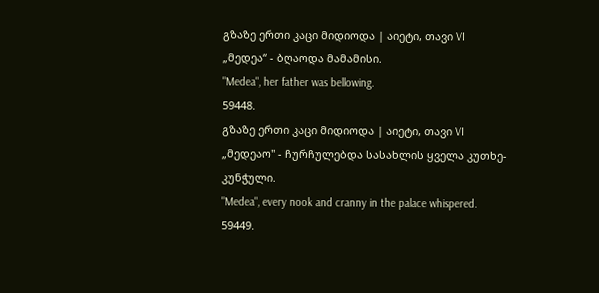გზაზე ერთი კაცი მიდიოდა | აიეტი, თავი VI
„მედეა“ - ბღაოდა მამამისი.
"Medea", her father was bellowing.
59448.
გზაზე ერთი კაცი მიდიოდა | აიეტი, თავი VI
„მედეაო" - ჩურჩულებდა სასახლის ყველა კუთხე-კუნჭული.
"Medea", every nook and cranny in the palace whispered.
59449.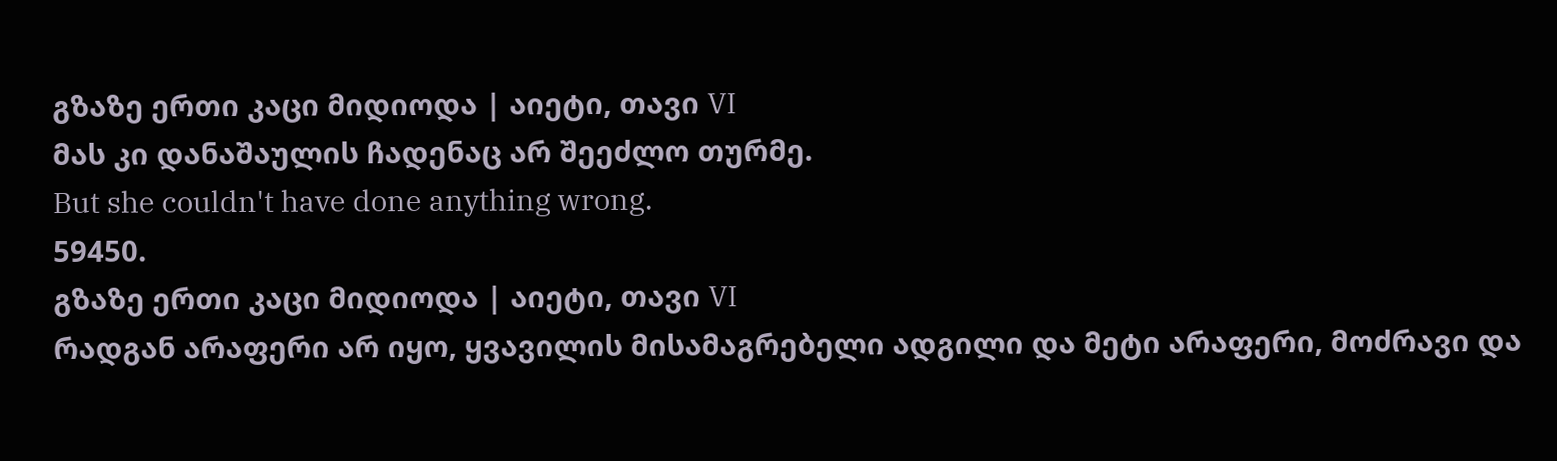გზაზე ერთი კაცი მიდიოდა | აიეტი, თავი VI
მას კი დანაშაულის ჩადენაც არ შეეძლო თურმე.
But she couldn't have done anything wrong.
59450.
გზაზე ერთი კაცი მიდიოდა | აიეტი, თავი VI
რადგან არაფერი არ იყო, ყვავილის მისამაგრებელი ადგილი და მეტი არაფერი, მოძრავი და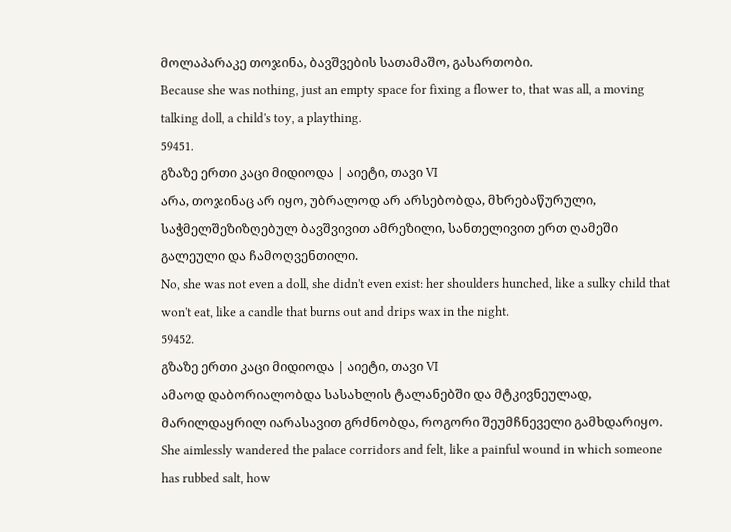მოლაპარაკე თოჯინა, ბავშვების სათამაშო, გასართობი.
Because she was nothing, just an empty space for fixing a flower to, that was all, a moving talking doll, a child's toy, a plaything.
59451.
გზაზე ერთი კაცი მიდიოდა | აიეტი, თავი VI
არა, თოჯინაც არ იყო, უბრალოდ არ არსებობდა, მხრებაწურული, საჭმელშეზიზღებულ ბავშვივით ამრეზილი, სანთელივით ერთ ღამეში გალეული და ჩამოღვენთილი.
No, she was not even a doll, she didn't even exist: her shoulders hunched, like a sulky child that won't eat, like a candle that burns out and drips wax in the night.
59452.
გზაზე ერთი კაცი მიდიოდა | აიეტი, თავი VI
ამაოდ დაბორიალობდა სასახლის ტალანებში და მტკივნეულად, მარილდაყრილ იარასავით გრძნობდა, როგორი შეუმჩნეველი გამხდარიყო.
She aimlessly wandered the palace corridors and felt, like a painful wound in which someone has rubbed salt, how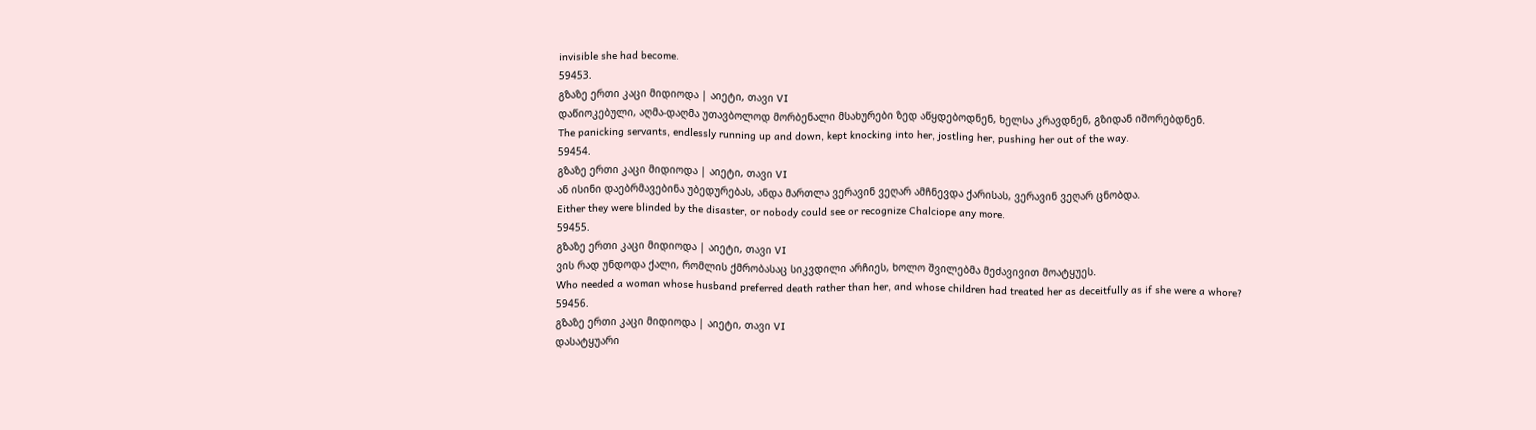invisible she had become.
59453.
გზაზე ერთი კაცი მიდიოდა | აიეტი, თავი VI
დაწიოკებული, აღმა-დაღმა უთავბოლოდ მორბენალი მსახურები ზედ აწყდებოდნენ, ხელსა კრავდნენ, გზიდან იშორებდნენ.
The panicking servants, endlessly running up and down, kept knocking into her, jostling her, pushing her out of the way.
59454.
გზაზე ერთი კაცი მიდიოდა | აიეტი, თავი VI
ან ისინი დაებრმავებინა უბედურებას, ანდა მართლა ვერავინ ვეღარ ამჩნევდა ქარისას, ვერავინ ვეღარ ცნობდა.
Either they were blinded by the disaster, or nobody could see or recognize Chalciope any more.
59455.
გზაზე ერთი კაცი მიდიოდა | აიეტი, თავი VI
ვის რად უნდოდა ქალი, რომლის ქმრობასაც სიკვდილი არჩიეს, ხოლო შვილებმა მეძავივით მოატყუეს.
Who needed a woman whose husband preferred death rather than her, and whose children had treated her as deceitfully as if she were a whore?
59456.
გზაზე ერთი კაცი მიდიოდა | აიეტი, თავი VI
დასატყუარი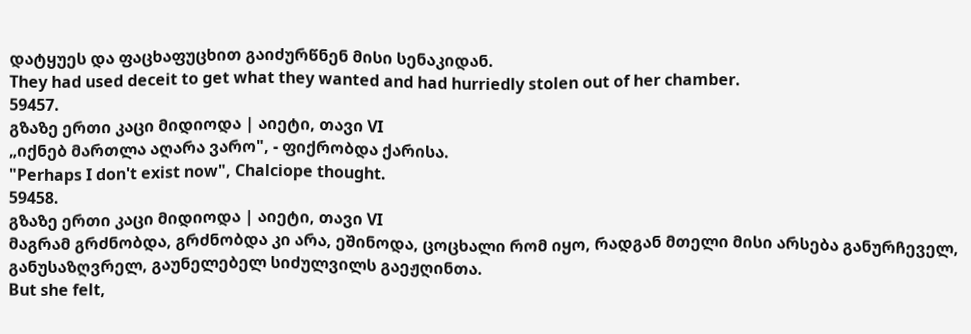დატყუეს და ფაცხაფუცხით გაიძურწნენ მისი სენაკიდან.
They had used deceit to get what they wanted and had hurriedly stolen out of her chamber.
59457.
გზაზე ერთი კაცი მიდიოდა | აიეტი, თავი VI
„იქნებ მართლა აღარა ვარო", - ფიქრობდა ქარისა.
"Perhaps I don't exist now", Chalciope thought.
59458.
გზაზე ერთი კაცი მიდიოდა | აიეტი, თავი VI
მაგრამ გრძნობდა, გრძნობდა კი არა, ეშინოდა, ცოცხალი რომ იყო, რადგან მთელი მისი არსება განურჩეველ, განუსაზღვრელ, გაუნელებელ სიძულვილს გაეჟღინთა.
But she felt,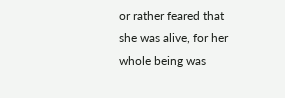or rather feared that she was alive, for her whole being was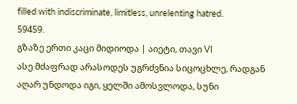filled with indiscriminate, limitless, unrelenting hatred.
59459.
გზაზე ერთი კაცი მიდიოდა | აიეტი, თავი VI
ასე მძაფრად არასოდეს უგრძვნია სიცოცხლე, რადგან აღარ უნდოდა იგი, ყელში ამოსვლოდა, სუნი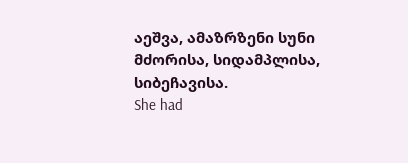აეშვა, ამაზრზენი სუნი მძორისა, სიდამპლისა, სიბეჩავისა.
She had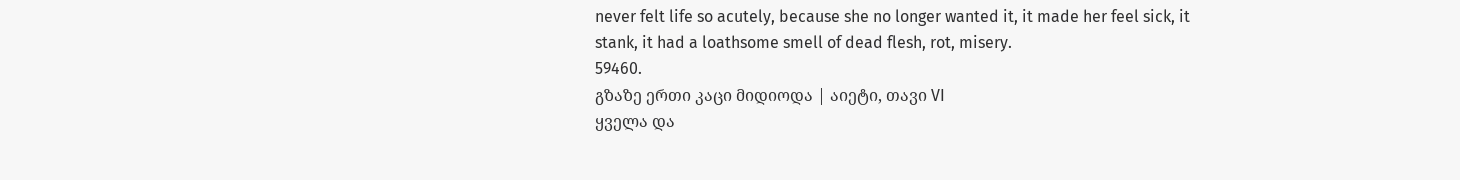never felt life so acutely, because she no longer wanted it, it made her feel sick, it stank, it had a loathsome smell of dead flesh, rot, misery.
59460.
გზაზე ერთი კაცი მიდიოდა | აიეტი, თავი VI
ყველა და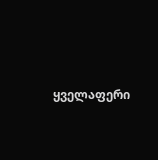ყველაფერი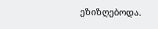ეზიზღებოდა.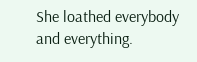She loathed everybody and everything.